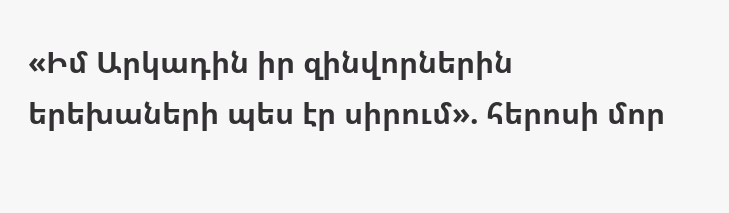«Իմ Արկադին իր զինվորներին երեխաների պես էր սիրում». հերոսի մոր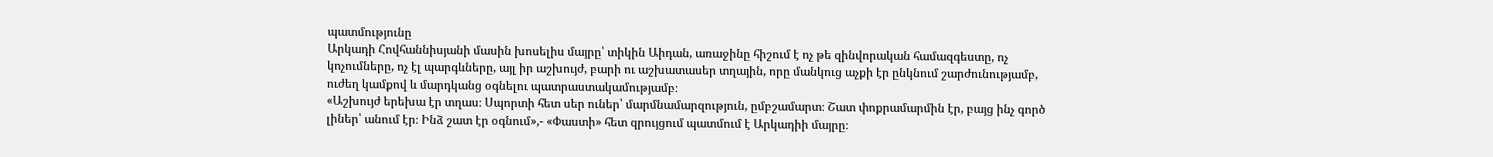պատմությունը
Արկադի Հովհաննիսյանի մասին խոսելիս մայրը՝ տիկին Աիդան, առաջինը հիշում է ոչ թե զինվորական համազգեստը, ոչ կոչումները, ոչ էլ պարգևները, այլ իր աշխույժ, բարի ու աշխատասեր տղային, որը մանկուց աչքի էր ընկնում շարժունությամբ, ուժեղ կամքով և մարդկանց օգնելու պատրաստակամությամբ։
«Աշխույժ երեխա էր տղաս։ Սպորտի հետ սեր ուներ՝ մարմնամարզություն, ըմբշամարտ։ Շատ փոքրամարմին էր, բայց ինչ գործ լիներ՝ անում էր։ Ինձ շատ էր օգնում»,- «Փաստի» հետ զրույցում պատմում է Արկադիի մայրը։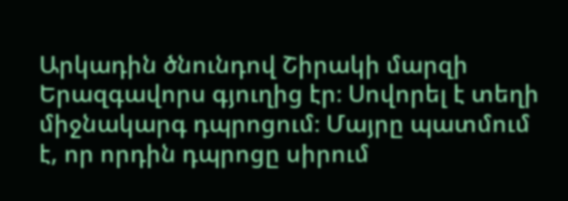Արկադին ծնունդով Շիրակի մարզի Երազգավորս գյուղից էր։ Սովորել է տեղի միջնակարգ դպրոցում։ Մայրը պատմում է, որ որդին դպրոցը սիրում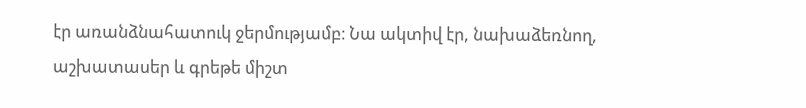էր առանձնահատուկ ջերմությամբ։ Նա ակտիվ էր, նախաձեռնող, աշխատասեր և գրեթե միշտ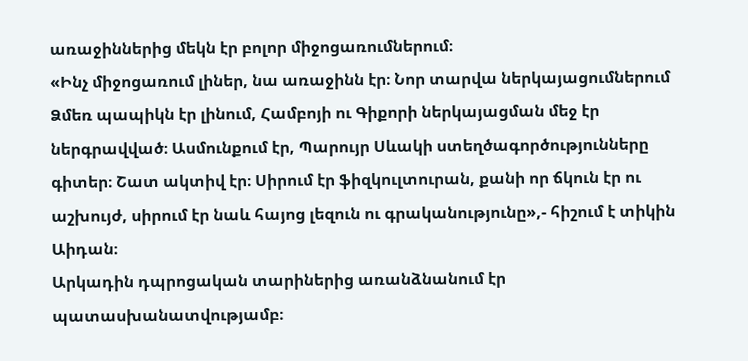առաջիններից մեկն էր բոլոր միջոցառումներում։
«Ինչ միջոցառում լիներ, նա առաջինն էր։ Նոր տարվա ներկայացումներում Ձմեռ պապիկն էր լինում, Համբոյի ու Գիքորի ներկայացման մեջ էր ներգրավված։ Ասմունքում էր, Պարույր Սևակի ստեղծագործությունները գիտեր։ Շատ ակտիվ էր։ Սիրում էր ֆիզկուլտուրան, քանի որ ճկուն էր ու աշխույժ, սիրում էր նաև հայոց լեզուն ու գրականությունը»,- հիշում է տիկին Աիդան։
Արկադին դպրոցական տարիներից առանձնանում էր պատասխանատվությամբ։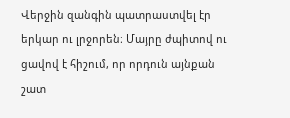Վերջին զանգին պատրաստվել էր երկար ու լրջորեն։ Մայրը ժպիտով ու ցավով է հիշում, որ որդուն այնքան շատ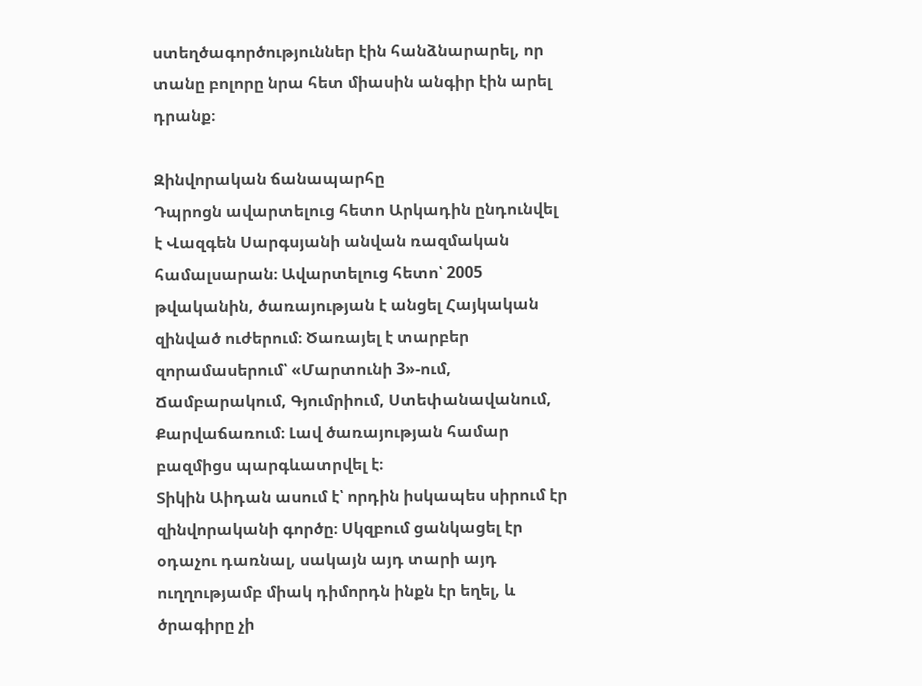ստեղծագործություններ էին հանձնարարել, որ տանը բոլորը նրա հետ միասին անգիր էին արել դրանք։

Զինվորական ճանապարհը
Դպրոցն ավարտելուց հետո Արկադին ընդունվել է Վազգեն Սարգսյանի անվան ռազմական համալսարան։ Ավարտելուց հետո՝ 2005 թվականին, ծառայության է անցել Հայկական զինված ուժերում։ Ծառայել է տարբեր զորամասերում՝ «Մարտունի 3»-ում, Ճամբարակում, Գյումրիում, Ստեփանավանում, Քարվաճառում։ Լավ ծառայության համար բազմիցս պարգևատրվել է։
Տիկին Աիդան ասում է՝ որդին իսկապես սիրում էր զինվորականի գործը։ Սկզբում ցանկացել էր օդաչու դառնալ, սակայն այդ տարի այդ ուղղությամբ միակ դիմորդն ինքն էր եղել, և ծրագիրը չի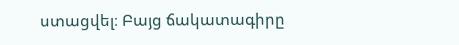ստացվել։ Բայց ճակատագիրը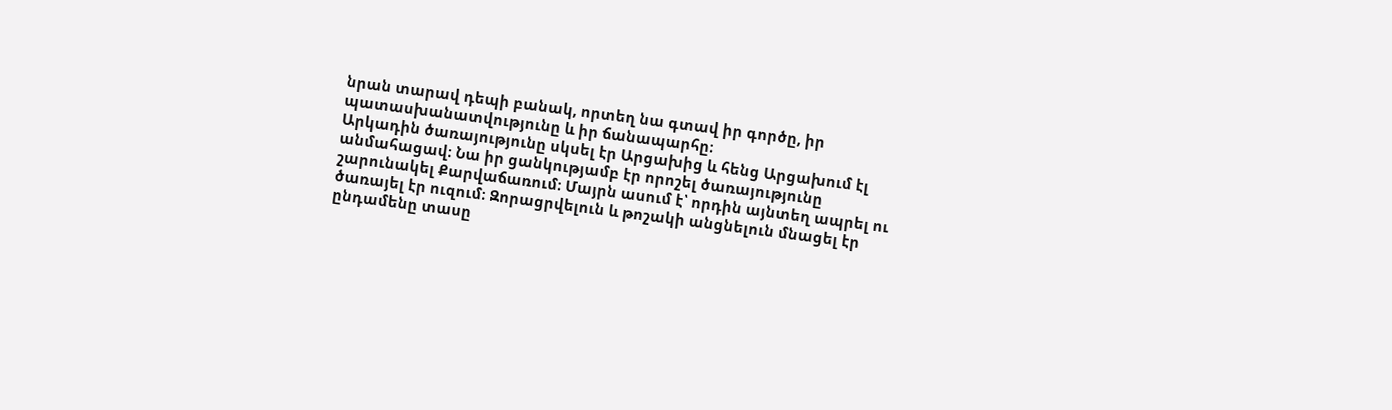նրան տարավ դեպի բանակ, որտեղ նա գտավ իր գործը, իր պատասխանատվությունը և իր ճանապարհը։
Արկադին ծառայությունը սկսել էր Արցախից և հենց Արցախում էլ անմահացավ։ Նա իր ցանկությամբ էր որոշել ծառայությունը շարունակել Քարվաճառում։ Մայրն ասում է՝ որդին այնտեղ ապրել ու ծառայել էր ուզում։ Զորացրվելուն և թոշակի անցնելուն մնացել էր ընդամենը տասը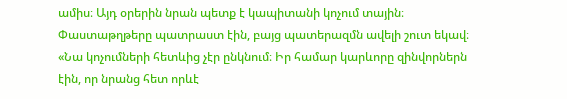ամիս։ Այդ օրերին նրան պետք է կապիտանի կոչում տային։ Փաստաթղթերը պատրաստ էին, բայց պատերազմն ավելի շուտ եկավ։
«Նա կոչումների հետևից չէր ընկնում։ Իր համար կարևորը զինվորներն էին, որ նրանց հետ որևէ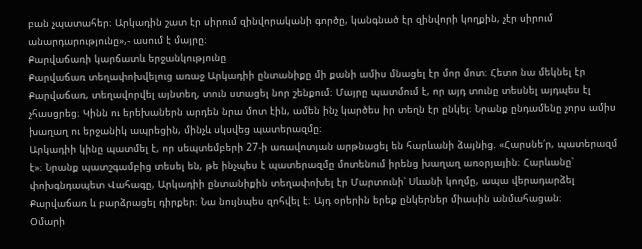բան չպատահեր։ Արկադին շատ էր սիրում զինվորականի գործը, կանգնած էր զինվորի կողքին, չէր սիրում անարդարությունը»,- ասում է մայրը։
Քարվաճառի կարճատև երջանկությունը
Քարվաճառ տեղափոխվելուց առաջ Արկադիի ընտանիքը մի քանի ամիս մնացել էր մոր մոտ։ Հետո նա մեկնել էր Քարվաճառ, տեղավորվել այնտեղ, տուն ստացել նոր շենքում։ Մայրը պատմում է, որ այդ տունը տեսնել այդպես էլ չհասցրեց։ Կինն ու երեխաներն արդեն նրա մոտ էին, ամեն ինչ կարծես իր տեղն էր ընկել։ Նրանք ընդամենը չորս ամիս խաղաղ ու երջանիկ ապրեցին, մինչև սկսվեց պատերազմը։
Արկադիի կինը պատմել է, որ սեպտեմբերի 27-ի առավոտյան արթնացել են հարևանի ձայնից. «Հարսնե՛ր, պատերազմ է»։ Նրանք պատշգամբից տեսել են, թե ինչպես է պատերազմը մոտենում իրենց խաղաղ առօրյային։ Հարևանը՝ փոխգնդապետ Վահագը, Արկադիի ընտանիքին տեղափոխել էր Մարտունի՝ Սևանի կողմը, ապա վերադարձել Քարվաճառ և բարձրացել դիրքեր։ Նա նույնպես զոհվել է։ Այդ օրերին երեք ընկերներ միասին անմահացան։
Օմարի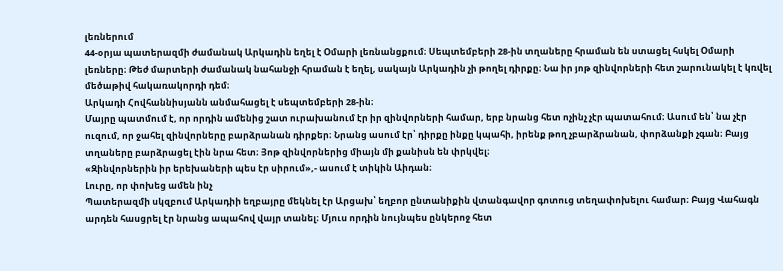լեռներում
44-օրյա պատերազմի ժամանակ Արկադին եղել է Օմարի լեռնանցքում։ Սեպտեմբերի 28-ին տղաները հրաման են ստացել հսկել Օմարի լեռները։ Թեժ մարտերի ժամանակ նահանջի հրաման է եղել, սակայն Արկադին չի թողել դիրքը։ Նա իր յոթ զինվորների հետ շարունակել է կռվել մեծաթիվ հակառակորդի դեմ։
Արկադի Հովհաննիսյանն անմահացել է սեպտեմբերի 28-ին։
Մայրը պատմում է, որ որդին ամենից շատ ուրախանում էր իր զինվորների համար, երբ նրանց հետ ոչինչ չէր պատահում։ Ասում են՝ նա չէր ուզում, որ ջահել զինվորները բարձրանան դիրքեր։ Նրանց ասում էր՝ դիրքը ինքը կպահի, իրենք թող չբարձրանան, փորձանքի չգան։ Բայց տղաները բարձրացել էին նրա հետ։ Յոթ զինվորներից միայն մի քանիսն են փրկվել։
«Զինվորներին իր երեխաների պես էր սիրում»,- ասում է տիկին Աիդան։
Լուրը, որ փոխեց ամեն ինչ
Պատերազմի սկզբում Արկադիի եղբայրը մեկնել էր Արցախ՝ եղբոր ընտանիքին վտանգավոր գոտուց տեղափոխելու համար։ Բայց Վահագն արդեն հասցրել էր նրանց ապահով վայր տանել։ Մյուս որդին նույնպես ընկերոջ հետ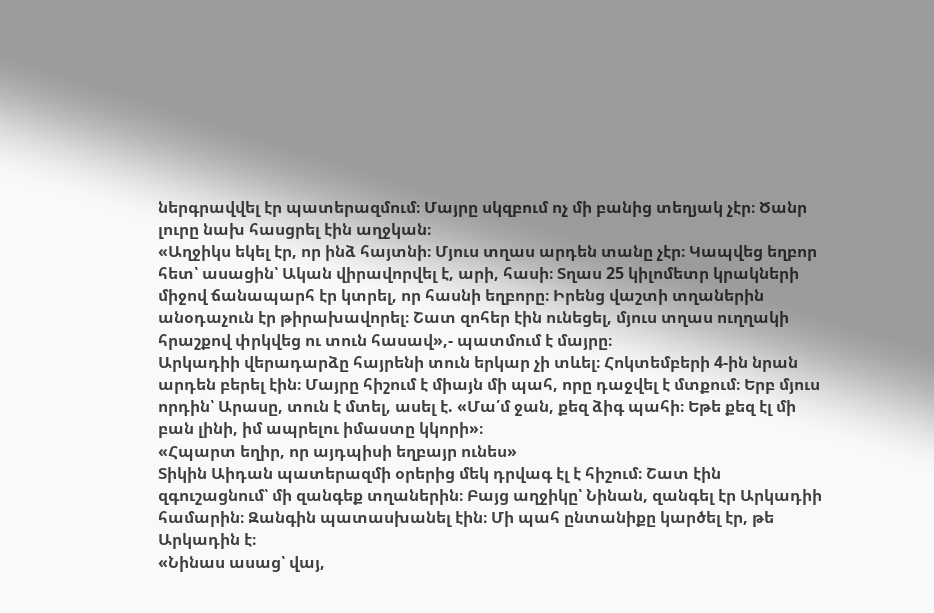ներգրավվել էր պատերազմում։ Մայրը սկզբում ոչ մի բանից տեղյակ չէր։ Ծանր լուրը նախ հասցրել էին աղջկան։
«Աղջիկս եկել էր, որ ինձ հայտնի։ Մյուս տղաս արդեն տանը չէր։ Կապվեց եղբոր հետ՝ ասացին՝ Ական վիրավորվել է, արի, հասի։ Տղաս 25 կիլոմետր կրակների միջով ճանապարհ էր կտրել, որ հասնի եղբորը։ Իրենց վաշտի տղաներին անօդաչուն էր թիրախավորել։ Շատ զոհեր էին ունեցել, մյուս տղաս ուղղակի հրաշքով փրկվեց ու տուն հասավ»,- պատմում է մայրը։
Արկադիի վերադարձը հայրենի տուն երկար չի տևել։ Հոկտեմբերի 4-ին նրան արդեն բերել էին։ Մայրը հիշում է միայն մի պահ, որը դաջվել է մտքում։ Երբ մյուս որդին՝ Արասը, տուն է մտել, ասել է. «Մա՛մ ջան, քեզ ձիգ պահի։ Եթե քեզ էլ մի բան լինի, իմ ապրելու իմաստը կկորի»։
«Հպարտ եղիր, որ այդպիսի եղբայր ունես»
Տիկին Աիդան պատերազմի օրերից մեկ դրվագ էլ է հիշում։ Շատ էին զգուշացնում՝ մի զանգեք տղաներին։ Բայց աղջիկը՝ Նինան, զանգել էր Արկադիի համարին։ Զանգին պատասխանել էին։ Մի պահ ընտանիքը կարծել էր, թե Արկադին է։
«Նինաս ասաց՝ վայ,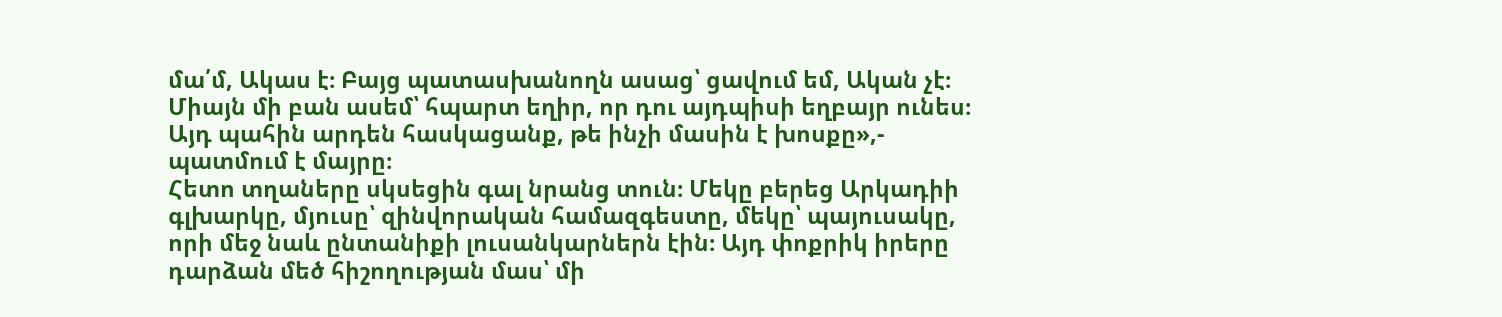մա՛մ, Ակաս է։ Բայց պատասխանողն ասաց՝ ցավում եմ, Ական չէ։ Միայն մի բան ասեմ՝ հպարտ եղիր, որ դու այդպիսի եղբայր ունես։ Այդ պահին արդեն հասկացանք, թե ինչի մասին է խոսքը»,- պատմում է մայրը։
Հետո տղաները սկսեցին գալ նրանց տուն։ Մեկը բերեց Արկադիի գլխարկը, մյուսը՝ զինվորական համազգեստը, մեկը՝ պայուսակը, որի մեջ նաև ընտանիքի լուսանկարներն էին։ Այդ փոքրիկ իրերը դարձան մեծ հիշողության մաս՝ մի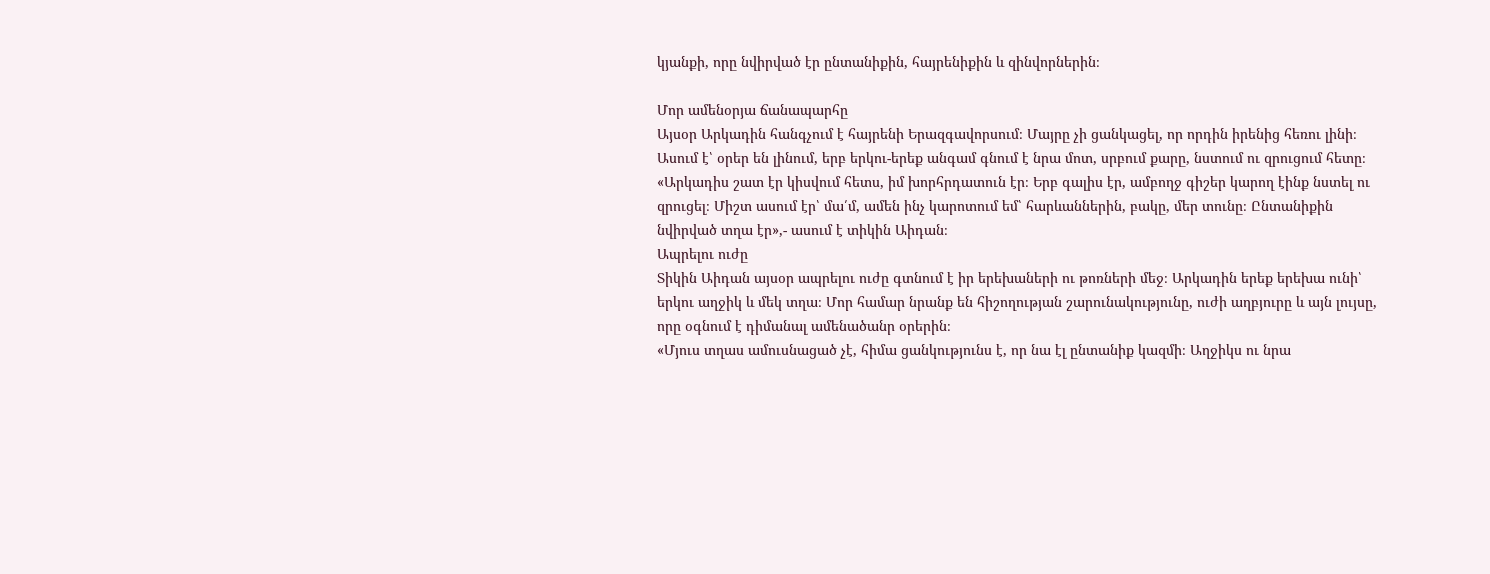կյանքի, որը նվիրված էր ընտանիքին, հայրենիքին և զինվորներին։

Մոր ամենօրյա ճանապարհը
Այսօր Արկադին հանգչում է հայրենի Երազգավորսում։ Մայրը չի ցանկացել, որ որդին իրենից հեռու լինի։ Ասում է՝ օրեր են լինում, երբ երկու-երեք անգամ գնում է նրա մոտ, սրբում քարը, նստում ու զրուցում հետը։
«Արկադիս շատ էր կիսվում հետս, իմ խորհրդատուն էր։ Երբ գալիս էր, ամբողջ գիշեր կարող էինք նստել ու զրուցել։ Միշտ ասում էր՝ մա՛մ, ամեն ինչ կարոտում եմ՝ հարևաններին, բակը, մեր տունը։ Ընտանիքին նվիրված տղա էր»,- ասում է տիկին Աիդան։
Ապրելու ուժը
Տիկին Աիդան այսօր ապրելու ուժը գտնում է իր երեխաների ու թոռների մեջ։ Արկադին երեք երեխա ունի՝ երկու աղջիկ և մեկ տղա։ Մոր համար նրանք են հիշողության շարունակությունը, ուժի աղբյուրը և այն լույսը, որը օգնում է դիմանալ ամենածանր օրերին։
«Մյուս տղաս ամուսնացած չէ, հիմա ցանկությունս է, որ նա էլ ընտանիք կազմի։ Աղջիկս ու նրա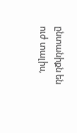ընտանիքն են ուժ տալիս,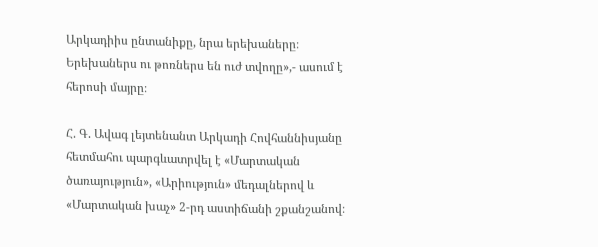Արկադիիս ընտանիքը, նրա երեխաները։ Երեխաներս ու թոռներս են ուժ տվողը»,- ասում է հերոսի մայրը։

Հ. Գ. Ավագ լեյտենանտ Արկադի Հովհաննիսյանը հետմահու պարգևատրվել է «Մարտական ծառայություն», «Արիություն» մեդալներով և «Մարտական խաչ» 2-րդ աստիճանի շքանշանով։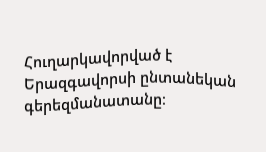Հուղարկավորված է Երազգավորսի ընտանեկան գերեզմանատանը։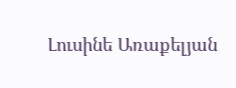Լուսինե Առաքելյան